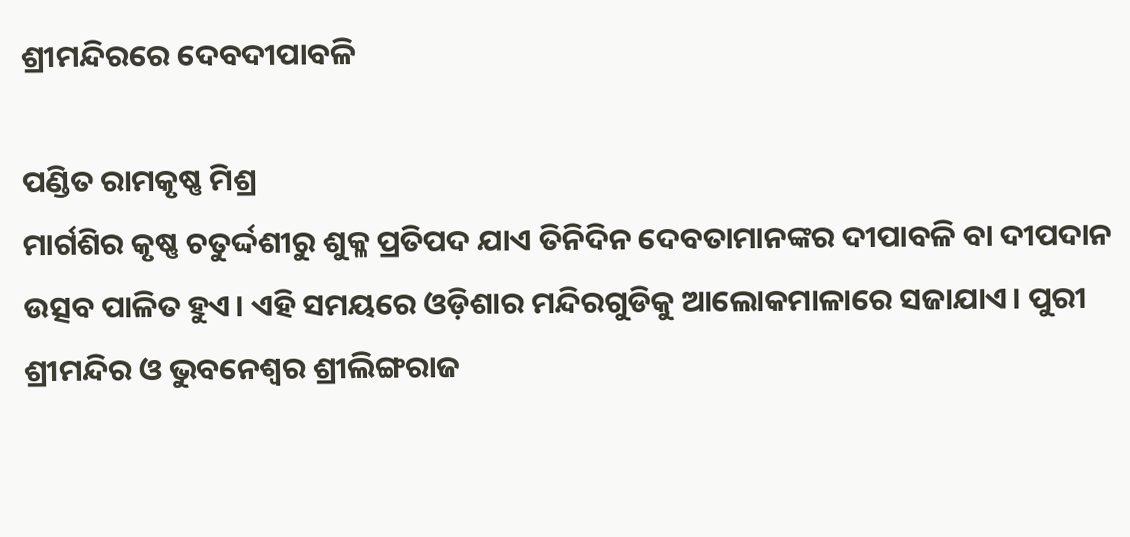ଶ୍ରୀମନ୍ଦିରରେ ଦେବଦୀପାବଳି

ପଣ୍ଡିତ ରାମକୃଷ୍ଣ ମିଶ୍ର
ମାର୍ଗଶିର କୃଷ୍ଣ ଚତୁର୍ଦ୍ଦଶୀରୁ ଶୁକ୍ଳ ପ୍ରତିପଦ ଯାଏ ତିନିଦିନ ଦେବତାମାନଙ୍କର ଦୀପାବଳି ବା ଦୀପଦାନ ଉତ୍ସବ ପାଳିତ ହୁଏ। ଏହି ସମୟରେ ଓଡ଼ିଶାର ମନ୍ଦିରଗୁଡିକୁ ଆଲୋକମାଳାରେ ସଜାଯାଏ। ପୁରୀ ଶ୍ରୀମନ୍ଦିର ଓ ଭୁବନେଶ୍ୱର ଶ୍ରୀଲିଙ୍ଗରାଜ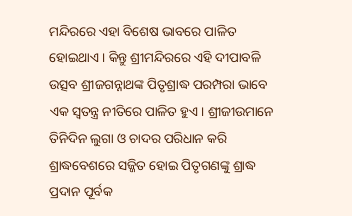ମନ୍ଦିରରେ ଏହା ବିଶେଷ ଭାବରେ ପାଳିତ ହୋଇଥାଏ। କିନ୍ତୁ ଶ୍ରୀମନ୍ଦିରରେ ଏହି ଦୀପାବଳି ଉତ୍ସବ ଶ୍ରୀଜଗନ୍ନାଥଙ୍କ ପିତୃଶ୍ରାଦ୍ଧ ପରମ୍ପରା ଭାବେ ଏକ ସ୍ବତନ୍ତ୍ର ନୀତିରେ ପାଳିତ ହୁଏ। ଶ୍ରୀଜୀଉମାନେ ତିନିଦିନ ଲୁଗା ଓ ଚାଦର ପରିଧାନ କରି ଶ୍ରାଦ୍ଧବେଶରେ ସଜ୍ଜିତ ହୋଇ ପିତୃଗଣଙ୍କୁ ଶ୍ରାଦ୍ଧ ପ୍ରଦାନ ପୂର୍ବକ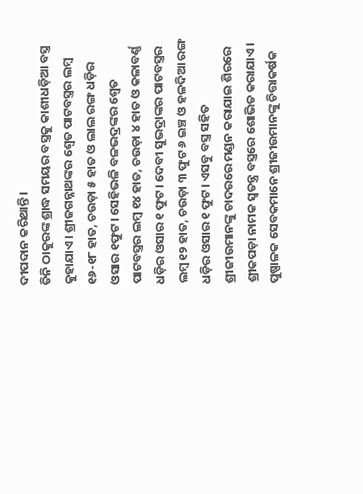ଦୀପଦାନ କରିଥାନ୍ତି।
ତିନି ଠାକୁରଙ୍କ ଶ୍ରାଦ୍ଧ ସମୟର ବସ୍ତ୍ରକୁ କାଶୀଧଡ଼ିଆ ବସ୍ତ୍ର କୁହାଯାଏ। ଶ୍ରୀଜଗନ୍ନାଥଙ୍କର ଶ୍ୱେତ ପାଟବସ୍ତ୍ରର ଲମ୍ବ ୧୬-୧୮ ହାତ, ଚଉଡ଼ା ୫ ହାତ ଓ ଲାଲ ରଙ୍ଗ ଧଡ଼ିର ଓସାର ୧ଫୁଟ। ସେହିଭଳି ବଳଭଦ୍ରଙ୍କର ଶ୍ୱେତ ପାଟବସ୍ତ୍ରର ଲମ୍ବ ୧୪ ହାତ, ଚଉଡ଼ା ୪ ହାତ ଓ କଳାବର୍ଣ୍ଣ ଧଡ଼ିର ଓସାର ୧ ଫୁଟ। ଦେବୀ ସୁଭଦ୍ରାଙ୍କର ପାଟବସ୍ତ୍ରର ଲମ୍ବ ୧୨ ହାତ, ଚଉଡ଼ା ୩ ଫୁଟ ୬ ଇଞ୍ଚ ଓ ହଳଦିଆ ରଙ୍ଗ ଧଡ଼ିର ଓସାର ୧ ଫୁଟ। ଏସବୁ ବସ୍ତ୍ର ସହିତ ଶ୍ରୀଜୀଉମାନଙ୍କୁ ଚାଦରରେ ମଣ୍ଡନ କରାଯାଇ ଶିରରେ ଶ୍ରୀକପଡ଼ା ନାମକ ସ୍ବତନ୍ତ୍ର ବସ୍ତ୍ରରେ ଶୋଭିତ କରାଯାଏ। ପୁଷ୍ପାଳକ ସେବକମାନେ ଶ୍ରୀଜୀଉମାନଙ୍କୁ ଚିତ୍ତାକର୍ଷକ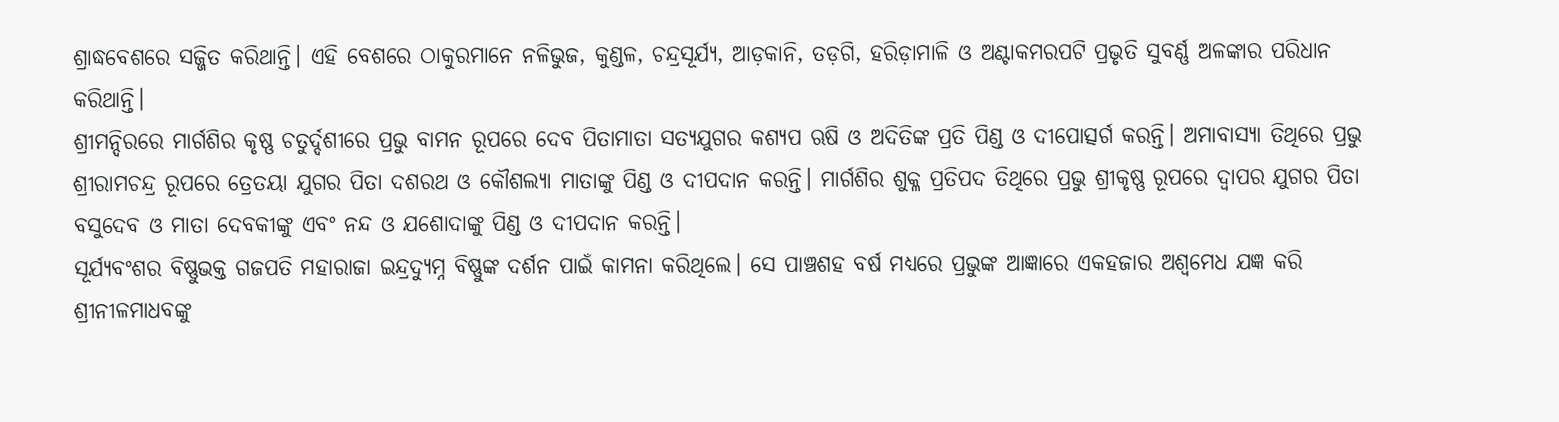ଶ୍ରାଦ୍ଧବେଶରେ ସଜ୍ଜିତ କରିଥାନ୍ତି। ଏହି ବେଶରେ ଠାକୁରମାନେ ନଳିଭୁଜ, କୁଣ୍ଡଳ, ଚନ୍ଦ୍ରସୂର୍ଯ୍ୟ, ଆଡ଼କାନି, ତଡ଼ଗି, ହରିଡ଼ାମାଳି ଓ ଅଣ୍ଟାକମରପଟି ପ୍ରଭୃତି ସୁବର୍ଣ୍ଣ ଅଳଙ୍କାର ପରିଧାନ କରିଥାନ୍ତି।
ଶ୍ରୀମନ୍ଦିରରେ ମାର୍ଗଶିର କୃଷ୍ଣ ଚତୁର୍ଦ୍ଦଶୀରେ ପ୍ରଭୁ ବାମନ ରୂପରେ ଦେବ ପିତାମାତା ସତ୍ୟଯୁଗର କଶ୍ୟପ ଋଷି ଓ ଅଦିତିଙ୍କ ପ୍ରତି ପିଣ୍ଡ ଓ ଦୀପୋତ୍ସର୍ଗ କରନ୍ତି। ଅମାବାସ୍ୟା ତିଥିରେ ପ୍ରଭୁ ଶ୍ରୀରାମଚନ୍ଦ୍ର ରୂପରେ ତ୍ରେତୟା ଯୁଗର ପିତା ଦଶରଥ ଓ କୌଶଲ୍ୟା ମାତାଙ୍କୁ ପିଣ୍ଡ ଓ ଦୀପଦାନ କରନ୍ତି। ମାର୍ଗଶିର ଶୁକ୍ଳ ପ୍ରତିପଦ ତିଥିରେ ପ୍ରଭୁ ଶ୍ରୀକୃଷ୍ଣ ରୂପରେ ଦ୍ୱାପର ଯୁଗର ପିତା ବସୁଦେବ ଓ ମାତା ଦେବକୀଙ୍କୁ ଏବଂ ନନ୍ଦ ଓ ଯଶୋଦାଙ୍କୁ ପିଣ୍ଡ ଓ ଦୀପଦାନ କରନ୍ତି।
ସୂର୍ଯ୍ୟବଂଶର ବିଷ୍ଣୁଭକ୍ତ ଗଜପତି ମହାରାଜା ଇନ୍ଦ୍ରଦ୍ୟୁମ୍ନ ବିଷ୍ଣୁଙ୍କ ଦର୍ଶନ ପାଇଁ କାମନା କରିଥିଲେ। ସେ ପାଞ୍ଚଶହ ବର୍ଷ ମଧ୍ୟରେ ପ୍ରଭୁଙ୍କ ଆଜ୍ଞାରେ ଏକହଜାର ଅଶ୍ୱମେଧ ଯଜ୍ଞ କରି ଶ୍ରୀନୀଳମାଧବଙ୍କୁ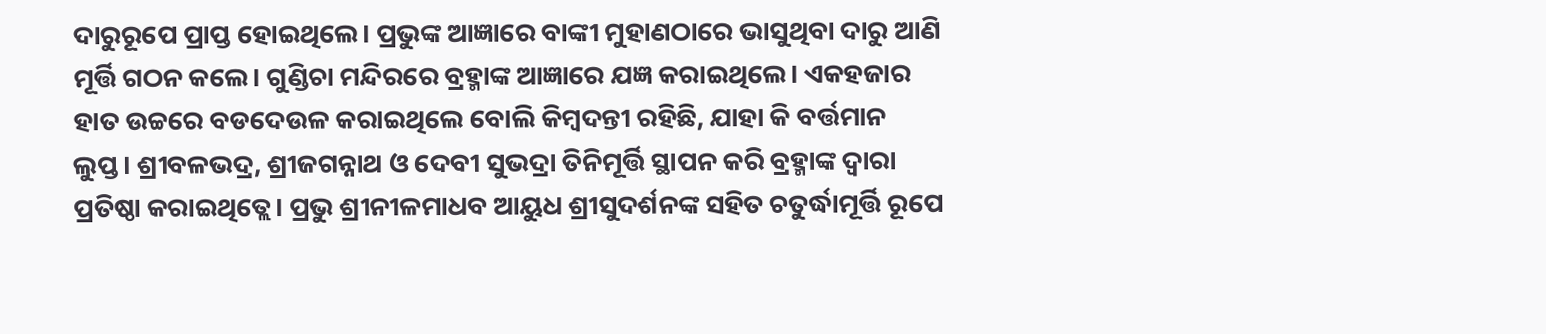ଦାରୁରୂପେ ପ୍ରାପ୍ତ ହୋଇଥିଲେ। ପ୍ରଭୁଙ୍କ ଆଜ୍ଞାରେ ବାଙ୍କୀ ମୁହାଣଠାରେ ଭାସୁଥିବା ଦାରୁ ଆଣି ମୂର୍ତ୍ତି ଗଠନ କଲେ। ଗୁଣ୍ଡିଚା ମନ୍ଦିରରେ ବ୍ରହ୍ମାଙ୍କ ଆଜ୍ଞାରେ ଯଜ୍ଞ କରାଇଥିଲେ। ଏକହଜାର ହାତ ଉଚ୍ଚରେ ବଡଦେଉଳ କରାଇଥିଲେ ବୋଲି କିମ୍ବଦନ୍ତୀ ରହିଛି, ଯାହା କି ବର୍ତ୍ତମାନ ଲୁପ୍ତ। ଶ୍ରୀବଳଭଦ୍ର, ଶ୍ରୀଜଗନ୍ନାଥ ଓ ଦେବୀ ସୁଭଦ୍ରା ତିନିମୂର୍ତ୍ତି ସ୍ଥାପନ କରି ବ୍ରହ୍ମାଙ୍କ ଦ୍ୱାରା ପ୍ରତିଷ୍ଠା କରାଇଥିତ୍ଲେ। ପ୍ରଭୁ ଶ୍ରୀନୀଳମାଧବ ଆୟୁଧ ଶ୍ରୀସୁଦର୍ଶନଙ୍କ ସହିତ ଚତୁର୍ଦ୍ଧାମୂର୍ତ୍ତି ରୂପେ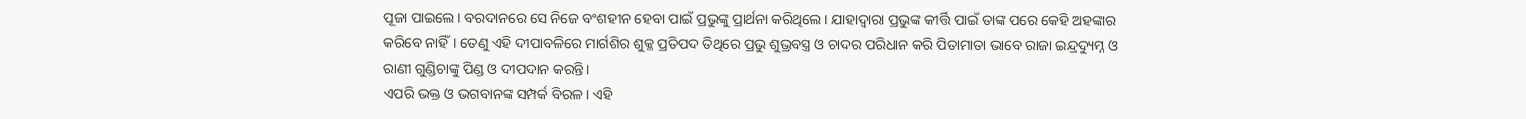ପୂଜା ପାଇଲେ। ବରଦାନରେ ସେ ନିଜେ ବଂଶହୀନ ହେବା ପାଇଁ ପ୍ରଭୁଙ୍କୁ ପ୍ରାର୍ଥନା କରିଥିଲେ। ଯାହାଦ୍ୱାରା ପ୍ରଭୁଙ୍କ କୀର୍ତ୍ତି ପାଇଁ ତାଙ୍କ ପରେ କେହି ଅହଙ୍କାର କରିବେ ନାହିଁ। ତେଣୁ ଏହି ଦୀପାବଳିରେ ମାର୍ଗଶିର ଶୁକ୍ଳ ପ୍ରତିପଦ ତିଥିରେ ପ୍ରଭୁ ଶୁଭ୍ରବସ୍ତ୍ର ଓ ଚାଦର ପରିଧାନ କରି ପିତାମାତା ଭାବେ ରାଜା ଇନ୍ଦ୍ରଦ୍ୟୁମ୍ନ ଓ ରାଣୀ ଗୁଣ୍ଡିଚାଙ୍କୁ ପିଣ୍ଡ ଓ ଦୀପଦାନ କରନ୍ତି।
ଏପରି ଭକ୍ତ ଓ ଭଗବାନଙ୍କ ସମ୍ପର୍କ ବିରଳ। ଏହି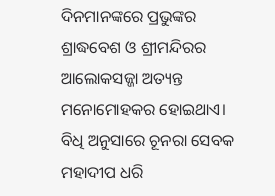ଦିନମାନଙ୍କରେ ପ୍ରଭୁଙ୍କର ଶ୍ରାଦ୍ଧବେଶ ଓ ଶ୍ରୀମନ୍ଦିରର ଆଲୋକସଜ୍ଜା ଅତ୍ୟନ୍ତ ମନୋମୋହକର ହୋଇଥାଏ। ବିଧି ଅନୁସାରେ ଚୂନରା ସେବକ ମହାଦୀପ ଧରି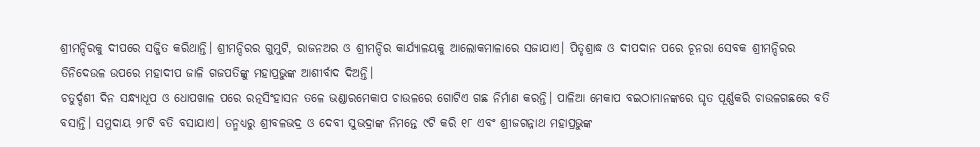ଶ୍ରୀମନ୍ଦିରକୁ ଦୀପରେ ସଜ୍ଜିତ କରିଥାନ୍ତି। ଶ୍ରୀମନ୍ଦିରର ଗୁମୁଟି, ରାଜନଅର ଓ ଶ୍ରୀମନ୍ଦିର କାର୍ଯ୍ୟାଳୟକୁ ଆଲୋକମାଳାରେ ସଜାଯାଏ। ପିତୃଶ୍ରାଦ୍ଧ ଓ ଦୀପଦାନ ପରେ ଚୂନରା ସେବକ ଶ୍ରୀମନ୍ଦିରର ତିନିଦେଉଳ ଉପରେ ମହାଦୀପ ଜାଳି ଗଜପତିଙ୍କୁ ମହାପ୍ରଭୁଙ୍କ ଆଶୀର୍ବାଦ ଦିଅନ୍ତି।
ଚତୁର୍ଦ୍ଦଶୀ ଦିନ ସନ୍ଧ୍ୟାଧୂପ ଓ ଧୋପଖାଳ ପରେ ରତ୍ନସିଂହାସନ ତଳେ ଭଣ୍ଡାରମେକାପ ଚାଉଳରେ ଗୋଟିଏ ଗଛ ନିର୍ମାଣ କରନ୍ତି। ପାଳିଆ ମେକାପ ବଇଠାମାନଙ୍କରେ ଘୃତ ପୂର୍ଣ୍ଣକରି ଚାଉଳଗଛରେ ବତି ବସାନ୍ତି। ସମୁଦାୟ ୨୮ଟି ବତି ବସାଯାଏ। ତନ୍ମଧ୍ୟରୁ ଶ୍ରୀବଳଭଦ୍ର ଓ ଦେବୀ ସୁଭଦ୍ରାଙ୍କ ନିମନ୍ତେ ୯ଟି କରି ୧୮ ଏବଂ ଶ୍ରୀଜଗନ୍ନାଥ ମହାପ୍ରଭୁଙ୍କ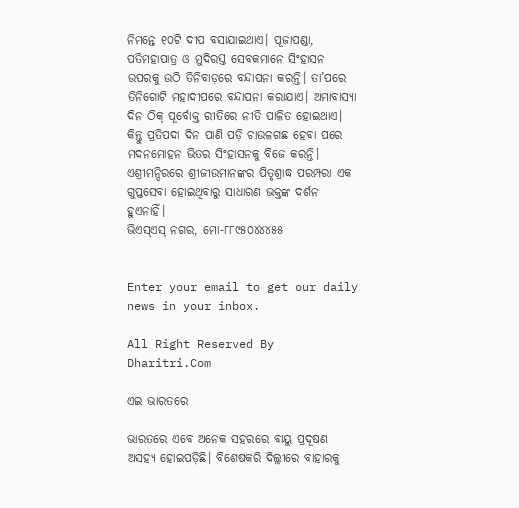ନିମନ୍ତେ ୧୦ଟି ଦୀପ ବସାଯାଇଥାଏ। ପୂଜାପଣ୍ଡା, ପତିମହାପାତ୍ର ଓ ମୁଦିରସ୍ତ ସେବକମାନେ ସିଂହାସନ ଉପରକୁ ଉଠି ତିନିବାଡ଼ରେ ବନ୍ଦାପନା କରନ୍ତି। ତା’ପରେ ତିନିଗୋଟି ମହାଦୀପରେ ବନ୍ଦାପନା କରାଯାଏ। ଅମାବାସ୍ୟା ଦିନ ଠିକ୍‌ ପୂର୍ବୋକ୍ତ ରୀତିରେ ନୀତି ପାଳିତ ହୋଇଥାଏ। କିନ୍ତୁ ପ୍ରତିପଦା ଦିନ ପାଣି ପଡ଼ି ଚାଉଳଗଛ ହେବା ପରେ ମଦନମୋହନ ଭିତର ସିଂହାସନକୁ ବିଜେ କରନ୍ତି। ଏଶ୍ରୀମନ୍ଦିରରେ ଶ୍ରୀଜୀଉମାନଙ୍କର ପିତୃଶ୍ରାଦ୍ଧ ପରମ୍ପରା ଏକ ଗୁପ୍ତସେବା ହୋଇଥିବାରୁ ସାଧାରଣ ଭକ୍ତଙ୍କ ଦର୍ଶନ ହୁଏନାହିଁ।
ଭିଏସ୍‌ଏସ୍‌ ନଗର, ମୋ-୮୮୯୫୦୪୪୪୫୫


Enter your email to get our daily news in your inbox.

All Right Reserved By Dharitri.Com

ଏଇ ଭାରତରେ

ଭାରତରେ ଏବେ ଅନେକ ସହରରେ ବାୟୁ ପ୍ରଦୂଷଣ ଅସହ୍ୟ ହୋଇପଡ଼ିଛି। ବିଶେଷକରି ଦିଲ୍ଲୀରେ ବାହାରକୁ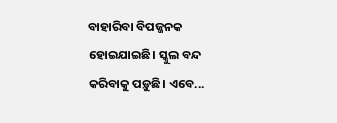ବାହାରିବା ବିପଜ୍ଜନକ ହୋଇଯାଇଛି। ସ୍କୁଲ ବନ୍ଦ କରିବାକୁ ପଡ଼ୁଛି। ଏବେ...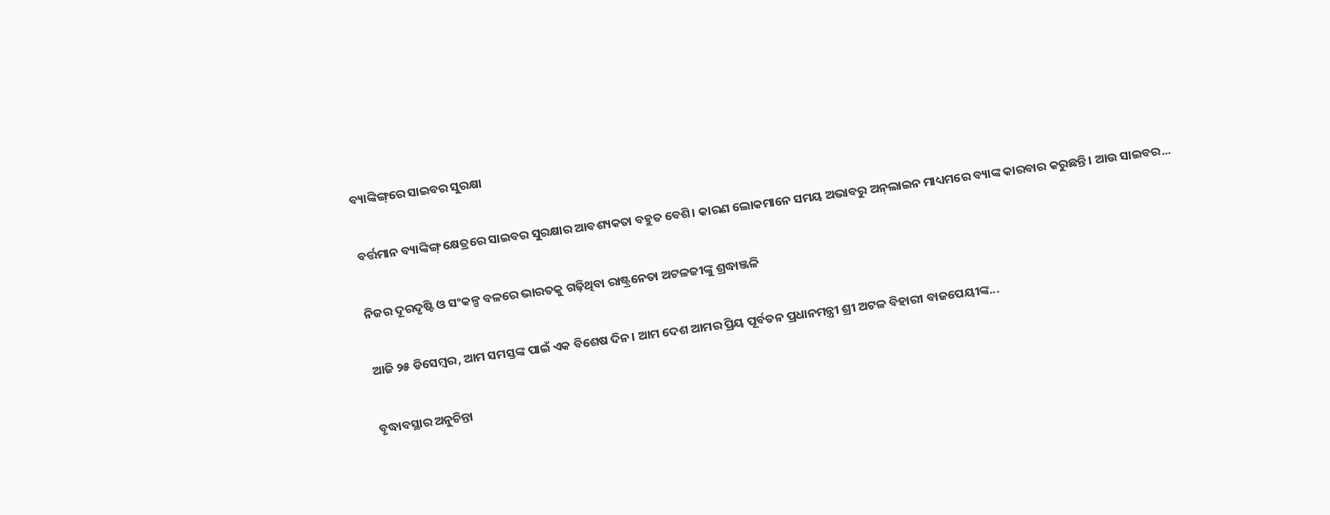ବ୍ୟାଙ୍କିଙ୍ଗ୍‌ରେ ସାଇବର ସୁରକ୍ଷା

ବର୍ତ୍ତମାନ ବ୍ୟାଙ୍କିଙ୍ଗ୍‌ କ୍ଷେତ୍ରରେ ସାଇବର ସୁରକ୍ଷାର ଆବଶ୍ୟକତା ବହୁତ ବେଶି। କାରଣ ଲୋକମାନେ ସମୟ ଅଭାବରୁ ଅନ୍‌ଲାଇନ ମାଧ୍ୟମରେ ବ୍ୟାଙ୍କ କାରବାର କରୁଛନ୍ତି। ଆଉ ସାଇବର...

ନିଜର ଦୂରଦୃଷ୍ଟି ଓ ସଂକଳ୍ପ ବଳରେ ଭାରତକୁ ଗଢ଼ିଥିବା ରାଷ୍ଟ୍ରନେତା ଅଟଳଜୀଙ୍କୁ ଶ୍ରଦ୍ଧାଞ୍ଜଳି

ଆଜି ୨୫ ଡିସେମ୍ବର, ଆମ ସମସ୍ତଙ୍କ ପାଇଁ ଏକ ବିଶେଷ ଦିନ। ଆମ ଦେଶ ଆମର ପ୍ରିୟ ପୂର୍ବତନ ପ୍ରଧାନମନ୍ତ୍ରୀ ଶ୍ରୀ ଅଟଳ ବିହାରୀ ବାଜପେୟୀଙ୍କ...

ବୃଦ୍ଧାବସ୍ଥାର ଅନୁଚିନ୍ତା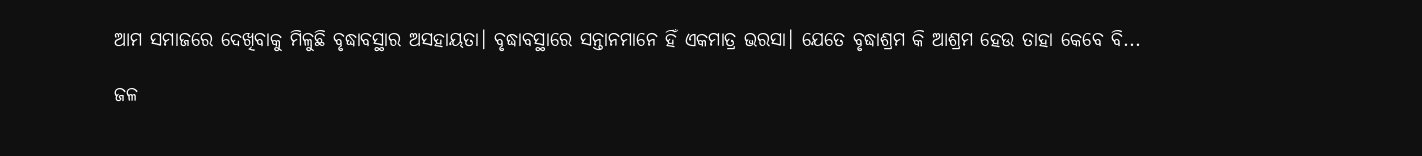ଆମ ସମାଜରେ ଦେଖିବାକୁ ମିଳୁଛି ବୃଦ୍ଧାବସ୍ଥାର ଅସହାୟତା। ବୃଦ୍ଧାବସ୍ଥାରେ ସନ୍ତାନମାନେ ହିଁ ଏକମାତ୍ର ଭରସା। ଯେତେ ବୃଦ୍ଧାଶ୍ରମ କି ଆଶ୍ରମ ହେଉ ତାହା କେବେ ବି...

ଜଳ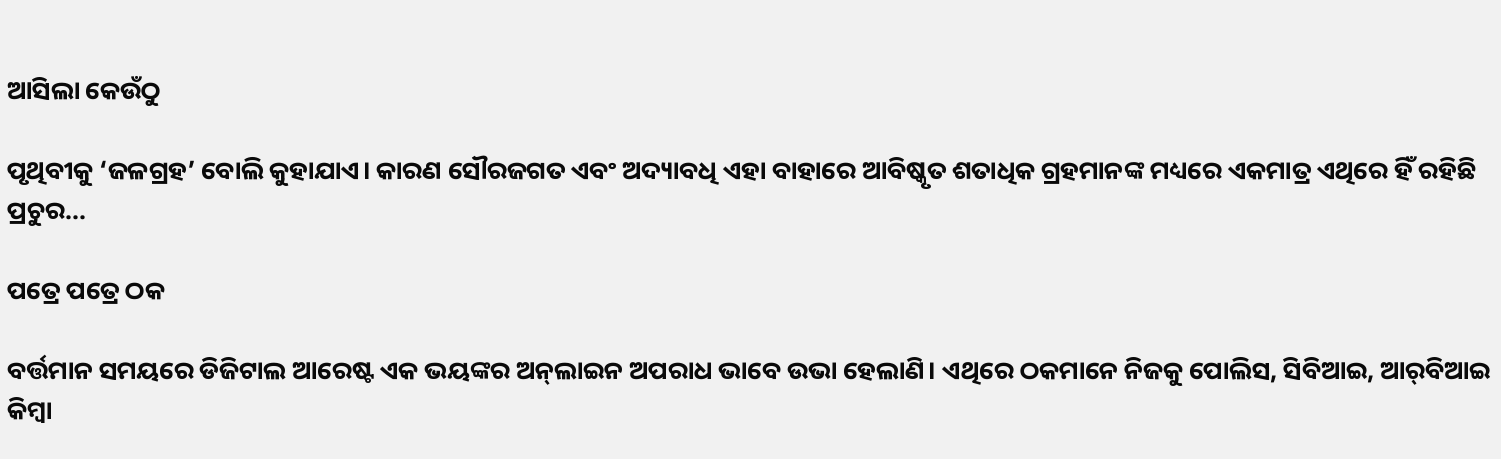ଆସିଲା କେଉଁଠୁ

ପୃଥିବୀକୁ ‘ଜଳଗ୍ରହ’ ବୋଲି କୁହାଯାଏ। କାରଣ ସୌରଜଗତ ଏବଂ ଅଦ୍ୟାବଧି ଏହା ବାହାରେ ଆବିଷ୍କୃତ ଶତାଧିକ ଗ୍ରହମାନଙ୍କ ମଧ୍ୟରେ ଏକମାତ୍ର ଏଥିରେ ହିଁ ରହିଛି ପ୍ରଚୁର...

ପତ୍ରେ ପତ୍ରେ ଠକ

ବର୍ତ୍ତମାନ ସମୟରେ ଡିଜିଟାଲ ଆରେଷ୍ଟ ଏକ ଭୟଙ୍କର ଅନ୍‌ଲାଇନ ଅପରାଧ ଭାବେ ଉଭା ହେଲାଣି। ଏଥିରେ ଠକମାନେ ନିଜକୁ ପୋଲିସ, ସିବିଆଇ, ଆର୍‌ବିଆଇ କିମ୍ବା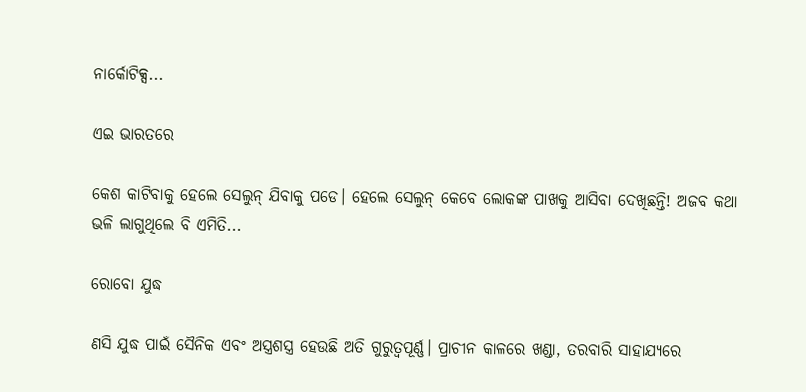ନାର୍କୋଟିକ୍ସ...

ଏଇ ଭାରତରେ

କେଶ କାଟିବାକୁ ହେଲେ ସେଲୁନ୍‌ ଯିବାକୁ ପଡେ। ହେଲେ ସେଲୁନ୍‌ କେବେ ଲୋକଙ୍କ ପାଖକୁ ଆସିବା ଦେଖିଛନ୍ତି! ଅଜବ କଥା ଭଳି ଲାଗୁଥିଲେ ବି ଏମିତି...

ରୋବୋ ଯୁଦ୍ଧ

ଣସି ଯୁଦ୍ଧ ପାଇଁ ସୈନିକ ଏବଂ ଅସ୍ତ୍ରଶସ୍ତ୍ର ହେଉଛି ଅତି ଗୁରୁତ୍ୱପୂର୍ଣ୍ଣ। ପ୍ରାଚୀନ କାଳରେ ଖଣ୍ଡା, ତରବାରି ସାହାଯ୍ୟରେ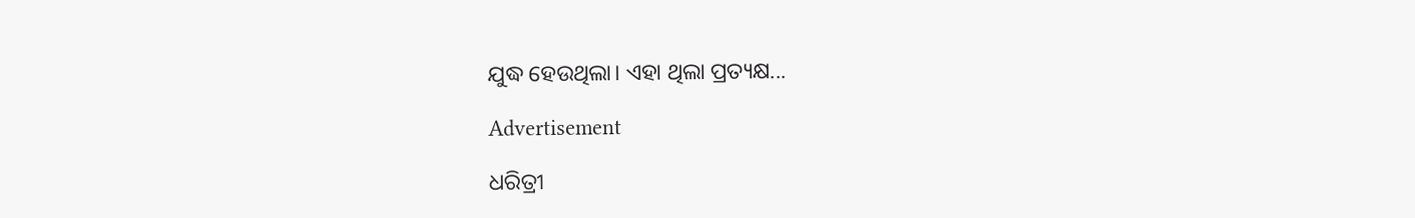ଯୁଦ୍ଧ ହେଉଥିଲା। ଏହା ଥିଲା ପ୍ରତ୍ୟକ୍ଷ...

Advertisement

ଧରିତ୍ରୀ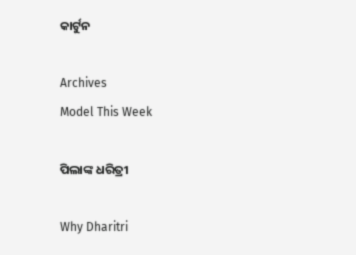କାର୍ଟୁନ

Archives
Model This Week

ପିଲାଙ୍କ ଧରିତ୍ରୀ

Why Dharitri